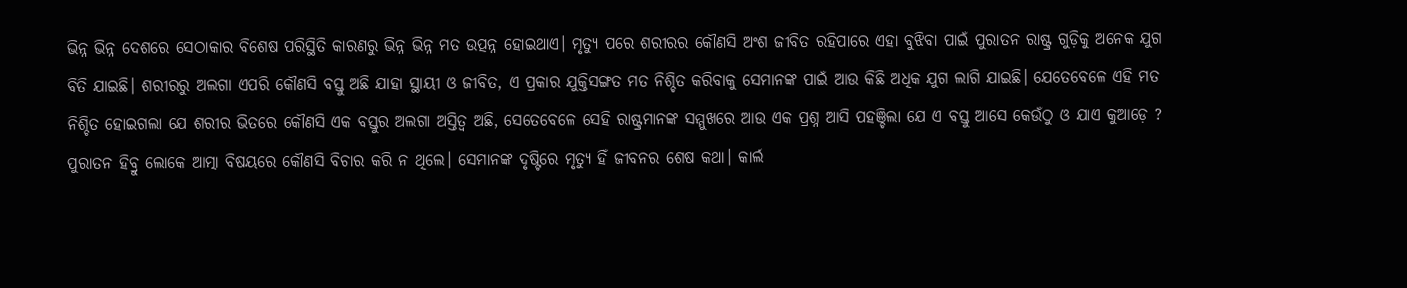ଭିନ୍ନ ଭିନ୍ନ ଦେଶରେ ସେଠାକାର ବିଶେଷ ପରିସ୍ଥିତି କାରଣରୁ ଭିନ୍ନ ଭିନ୍ନ ମତ ଉତ୍ପନ୍ନ ହୋଇଥାଏ। ମୃତ୍ୟୁ ପରେ ଶରୀରର କୌଣସି ଅଂଶ ଜୀବିତ ରହିପାରେ ଏହା ବୁଝିବା ପାଇଁ ପୁରାତନ ରାଷ୍ଟ୍ର ଗୁଡ଼ିକୁ ଅନେକ ଯୁଗ ବିତି ଯାଇଛି। ଶରୀରରୁ ଅଲଗା ଏପରି କୌଣସି ବସ୍ତୁ ଅଛି ଯାହା ସ୍ଥାୟୀ ଓ ଜୀବିତ, ଏ ପ୍ରକାର ଯୁକ୍ତିସଙ୍ଗତ ମତ ନିଶ୍ଚିତ କରିବାକୁ ସେମାନଙ୍କ ପାଇଁ ଆଉ କିଛି ଅଧିକ ଯୁଗ ଲାଗି ଯାଇଛି। ଯେତେବେଳେ ଏହି ମତ ନିଶ୍ଚିତ ହୋଇଗଲା ଯେ ଶରୀର ଭିତରେ କୌଣସି ଏକ ବସ୍ତୁର ଅଲଗା ଅସ୍ତିତ୍ବ ଅଛି, ସେତେବେଳେ ସେହି ରାଷ୍ଟ୍ରମାନଙ୍କ ସମ୍ମୁଖରେ ଆଉ ଏକ ପ୍ରଶ୍ନ ଆସି ପହଞ୍ଚିଲା ଯେ ଏ ବସ୍ତୁ ଆସେ କେଉଁଠୁ ଓ ଯାଏ କୁଆଡ଼େ ?
ପୁରାତନ ହିବ୍ରୁ ଲୋକେ ଆତ୍ମା ବିଷୟରେ କୌଣସି ବିଚାର କରି ନ ଥିଲେ। ସେମାନଙ୍କ ଦୃଷ୍ଟିରେ ମୃତ୍ୟୁ ହିଁ ଜୀବନର ଶେଷ କଥା। କାର୍ଲ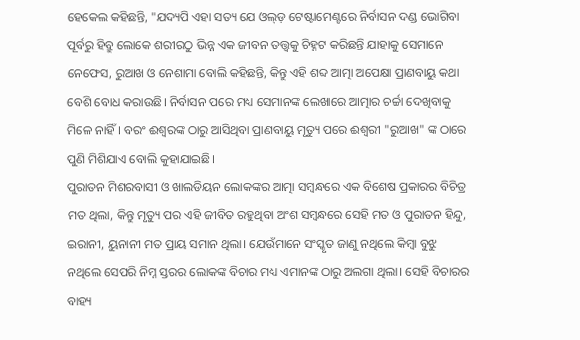ହେକେଲ କହିଛନ୍ତି, "ଯଦ୍ୟପି ଏହା ସତ୍ୟ ଯେ ଓଲ୍ଡ଼ ଟେଷ୍ଟାମେଣ୍ଟରେ ନିର୍ବାସନ ଦଣ୍ଡ ଭୋଗିବା ପୂର୍ବରୁ ହିବ୍ରୁ ଲୋକେ ଶରୀରଠୁ ଭିନ୍ନ ଏକ ଜୀବନ ତତ୍ତ୍ୱକୁ ଚିହ୍ନଟ କରିଛନ୍ତି ଯାହାକୁ ସେମାନେ ନେଫେସ, ରୁଆଖ ଓ ନେଶାମା ବୋଲି କହିଛନ୍ତି, କିନ୍ତୁ ଏହି ଶବ୍ଦ ଆତ୍ମା ଅପେକ୍ଷା ପ୍ରାଣବାୟୁ କଥା ବେଶି ବୋଧ କରାଉଛି। ନିର୍ବାସନ ପରେ ମଧ୍ୟ ସେମାନଙ୍କ ଲେଖାରେ ଆତ୍ମାର ଚର୍ଚ୍ଚା ଦେଖିବାକୁ ମିଳେ ନାହିଁ। ବରଂ ଈଶ୍ୱରଙ୍କ ଠାରୁ ଆସିଥିବା ପ୍ରାଣବାୟୁ ମୃତ୍ୟୁ ପରେ ଈଶ୍ୱରୀ "ରୁଆଖ" ଙ୍କ ଠାରେ ପୁଣି ମିଶିଯାଏ ବୋଲି କୁହାଯାଇଛି।
ପୁରାତନ ମିଶରବାସୀ ଓ ଖାଲଡିୟନ ଲୋକଙ୍କର ଆତ୍ମା ସମ୍ବନ୍ଧରେ ଏକ ବିଶେଷ ପ୍ରକାରର ବିଚିତ୍ର ମତ ଥିଲା, କିନ୍ତୁ ମୃତ୍ୟୁ ପର ଏହି ଜୀବିତ ରହୁଥିବା ଅଂଶ ସମ୍ବନ୍ଧରେ ସେହି ମତ ଓ ପୁରାତନ ହିନ୍ଦୁ, ଇରାନୀ, ୟୁନାନୀ ମତ ପ୍ରାୟ ସମାନ ଥିଲା। ଯେଉଁମାନେ ସଂସ୍କୃତ ଜାଣୁ ନଥିଲେ କିମ୍ବା ବୁଝୁ ନଥିଲେ ସେପରି ନିମ୍ନ ସ୍ତରର ଲୋକଙ୍କ ବିଚାର ମଧ୍ୟ ଏମାନଙ୍କ ଠାରୁ ଅଲଗା ଥିଲା। ସେହି ବିଚାରର ବାହ୍ୟ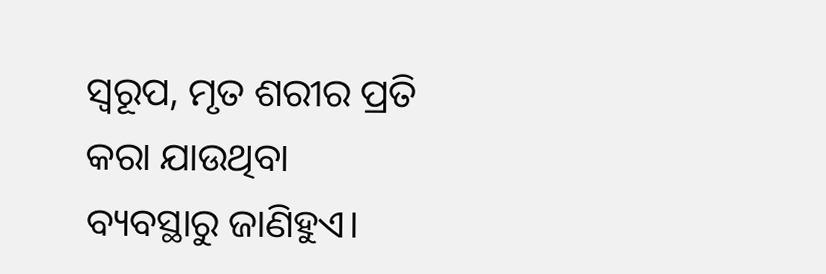ସ୍ୱରୂପ, ମୃତ ଶରୀର ପ୍ରତି କରା ଯାଉଥିବା ବ୍ୟବସ୍ଥାରୁ ଜାଣିହୁଏ।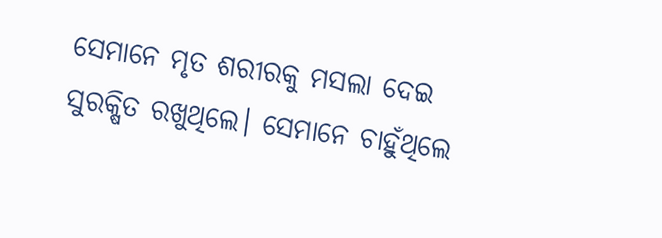ସେମାନେ ମୃତ ଶରୀରକୁ ମସଲା ଦେଇ ସୁରକ୍ଷିତ ରଖୁଥିଲେ। ସେମାନେ ଚାହୁଁଥିଲେ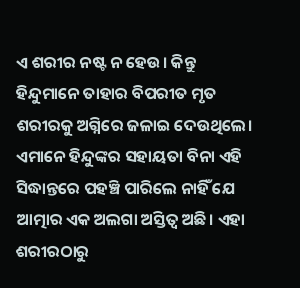ଏ ଶରୀର ନଷ୍ଟ ନ ହେଉ। କିନ୍ତୁ ହିନ୍ଦୁମାନେ ତାହାର ବିପରୀତ ମୃତ ଶରୀରକୁ ଅଗ୍ନିରେ ଜଳାଇ ଦେଉଥିଲେ।
ଏମାନେ ହିନ୍ଦୁଙ୍କର ସହାୟତା ବିନା ଏହି ସିଦ୍ଧାନ୍ତରେ ପହଞ୍ଚି ପାରିଲେ ନାହିଁ ଯେ ଆତ୍ମାର ଏକ ଅଲଗା ଅସ୍ତିତ୍ୱ ଅଛି। ଏହା ଶରୀରଠାରୁ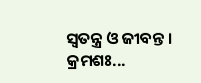ସ୍ବତନ୍ତ୍ର ଓ ଜୀବନ୍ତ ।
କ୍ରମଶଃ...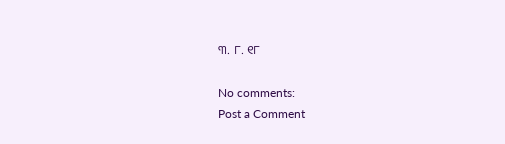୩. ୮. ୧୮

No comments:
Post a Comment